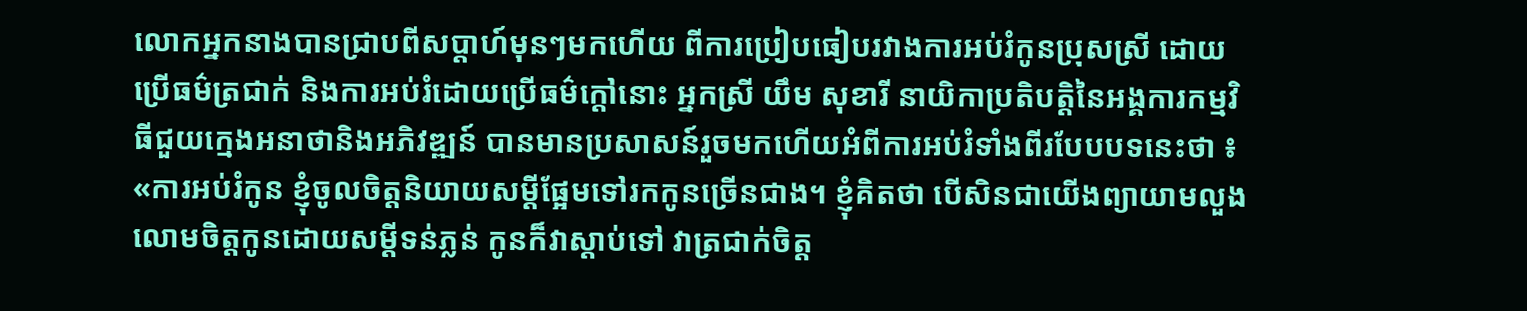លោកអ្នកនាងបានជ្រាបពីសប្តាហ៍មុនៗមកហើយ ពីការប្រៀបធៀបរវាងការអប់រំកូនប្រុសស្រី ដោយប្រើធម៌ត្រជាក់ និងការអប់រំដោយប្រើធម៌ក្តៅនោះ អ្នកស្រី យឹម សុខារី នាយិកាប្រតិបត្តិនៃអង្គការកម្មវិធីជួយក្មេងអនាថានិងអភិវឌ្ឍន៍ បានមានប្រសាសន៍រួចមកហើយអំពីការអប់រំទាំងពីរបែបបទនេះថា ៖ «ការអប់រំកូន ខ្ញុំចូលចិត្តនិយាយសម្ដីផ្អែមទៅរកកូនច្រើនជាង។ ខ្ញុំគិតថា បើសិនជាយើងព្យាយាមលួងលោមចិត្តកូនដោយសម្ដីទន់ភ្លន់ កូនក៏វាស្តាប់ទៅ វាត្រជាក់ចិត្ត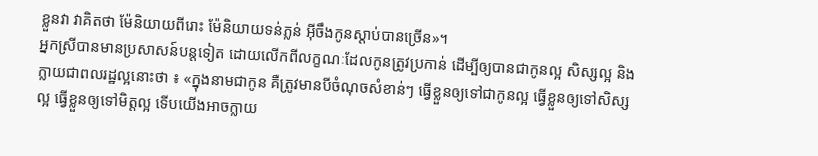ខ្លួនវា វាគិតថា ម៉ែនិយាយពីរោះ ម៉ែនិយាយទន់ភ្លន់ អ៊ីចឹងកូនស្តាប់បានច្រើន»។
អ្នកស្រីបានមានប្រសាសន៍បន្តទៀត ដោយលើកពីលក្ខណៈដែលកូនត្រូវប្រកាន់ ដើម្បីឲ្យបានជាកូនល្អ សិស្សល្អ និងក្លាយជាពលរដ្ឋល្អនោះថា ៖ «ក្នុងនាមជាកូន គឺត្រូវមានបីចំណុចសំខាន់ៗ ធ្វើខ្លួនឲ្យទៅជាកូនល្អ ធ្វើខ្លួនឲ្យទៅសិស្សល្អ ធ្វើខ្លួនឲ្យទៅមិត្តល្អ ទើបយើងអាចក្លាយ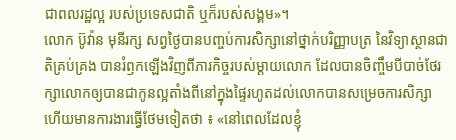ជាពលរដ្ឋល្អ របស់ប្រទេសជាតិ ឬក៏របស់សង្គម»។
លោក ប៊ូវ៉ាន មុនីរក្ស សព្វថ្ងៃបានបញ្ចប់ការសិក្សានៅថ្នាក់បរិញ្ញាបត្រ នៃវិទ្យាស្ថានជាតិគ្រប់គ្រង បានរំឭកឡើងវិញពីភារកិច្ចរបស់ម្តាយលោក ដែលបានចិញ្ចឹមបីបាច់ថែរក្សាលោកឲ្យបានជាកូនល្អតាំងពីនៅក្នុងផ្ទៃរហូតដល់លោកបានសម្រេចការសិក្សា ហើយមានការងារធ្វើថែមទៀតថា ៖ «នៅពេលដែលខ្ញុំ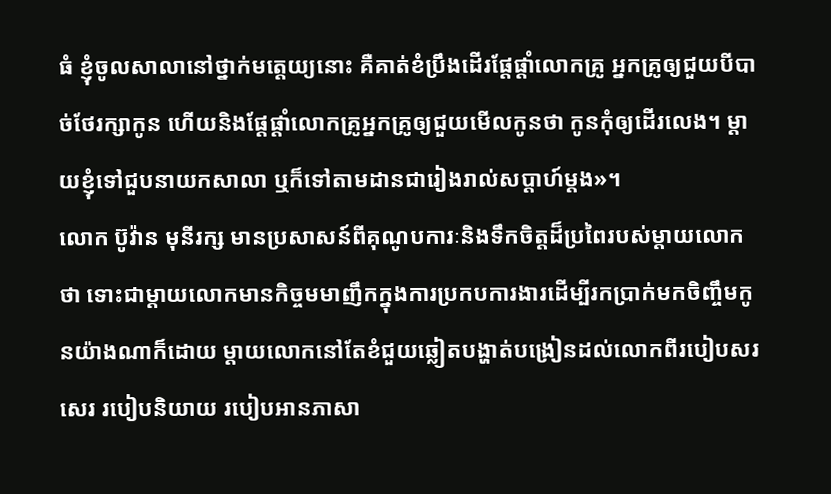ធំ ខ្ញុំចូលសាលានៅថ្នាក់មត្តេយ្យនោះ គឺគាត់ខំប្រឹងដើរផ្តែផ្តាំលោកគ្រូ អ្នកគ្រូឲ្យជួយបីបាច់ថែរក្សាកូន ហើយនិងផ្តែផ្តាំលោកគ្រូអ្នកគ្រូឲ្យជួយមើលកូនថា កូនកុំឲ្យដើរលេង។ ម្តាយខ្ញុំទៅជួបនាយកសាលា ឬក៏ទៅតាមដានជារៀងរាល់សប្តាហ៍ម្តង»។
លោក ប៊ូវ៉ាន មុនីរក្ស មានប្រសាសន៍ពីគុណូបការៈនិងទឹកចិត្តដ៏ប្រពៃរបស់ម្តាយលោកថា ទោះជាម្តាយលោកមានកិច្ចមមាញឹកក្នុងការប្រកបការងារដើម្បីរកប្រាក់មកចិញ្ចឹមកូនយ៉ាងណាក៏ដោយ ម្តាយលោកនៅតែខំជួយឆ្លៀតបង្ហាត់បង្រៀនដល់លោកពីរបៀបសរសេរ របៀបនិយាយ របៀបអានភាសា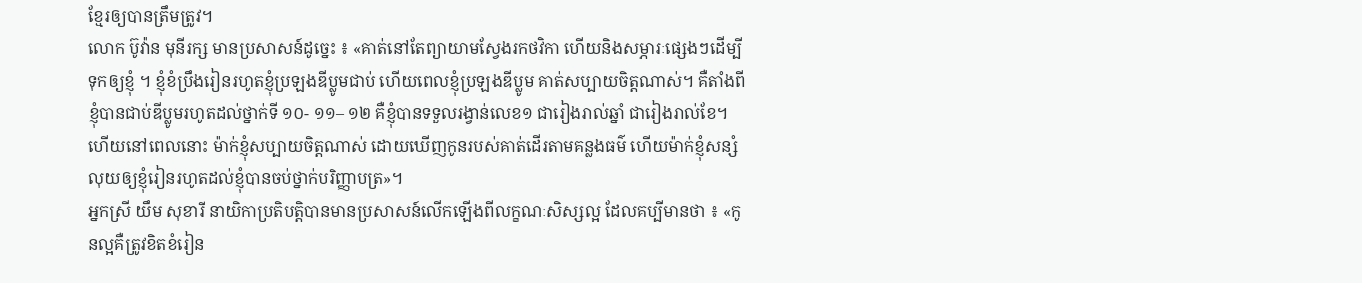ខ្មែរឲ្យបានត្រឹមត្រូវ។
លោក ប៊ូវ៉ាន មុនីរក្ស មានប្រសាសន៍ដូច្នេះ ៖ «គាត់នៅតែព្យាយាមស្វែងរកថវិកា ហើយនិងសម្ភារៈផ្សេងៗដើម្បីទុកឲ្យខ្ញុំ ។ ខ្ញុំខំប្រឹងរៀនរហូតខ្ញុំប្រឡងឌីប្លូមជាប់ ហើយពេលខ្ញុំប្រឡងឌីប្លូម គាត់សប្បាយចិត្តណាស់។ គឺតាំងពីខ្ញុំបានជាប់ឌីប្លូមរហូតដល់ថ្នាក់ទី ១០- ១១– ១២ គឺខ្ញុំបានទទួលរង្វាន់លេខ១ ជារៀងរាល់ឆ្នាំ ជារៀងរាល់ខែ។ ហើយនៅពេលនោះ ម៉ាក់ខ្ញុំសប្បាយចិត្តណាស់ ដោយឃើញកូនរបស់គាត់ដើរតាមគន្លងធម៌ ហើយម៉ាក់ខ្ញុំសន្សំលុយឲ្យខ្ញុំរៀនរហូតដល់ខ្ញុំបានចប់ថ្នាក់បរិញ្ញាបត្រ»។
អ្នកស្រី យឹម សុខារី នាយិកាប្រតិបត្តិបានមានប្រសាសន៍លើកឡើងពីលក្ខណៈសិស្សល្អ ដែលគប្បីមានថា ៖ «កូនល្អគឺត្រូវខិតខំរៀន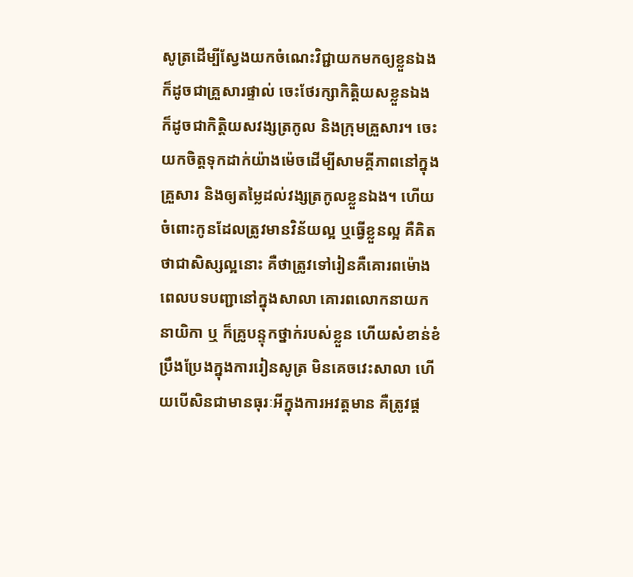សូត្រដើម្បីស្វែងយកចំណេះវិជ្ជាយកមកឲ្យខ្លួនឯង ក៏ដូចជាគ្រួសារផ្ទាល់ ចេះថែរក្សាកិត្តិយសខ្លួនឯង ក៏ដូចជាកិត្តិយសវង្សត្រកូល និងក្រុមគ្រួសារ។ ចេះយកចិត្តទុកដាក់យ៉ាងម៉េចដើម្បីសាមគ្គីភាពនៅក្នុងគ្រួសារ និងឲ្យតម្លៃដល់វង្សត្រកូលខ្លួនឯង។ ហើយចំពោះកូនដែលត្រូវមានវិន័យល្អ ឬធ្វើខ្លួនល្អ គឺគិតថាជាសិស្សល្អនោះ គឺថាត្រូវទៅរៀនគឺគោរពម៉ោងពេលបទបញ្ជានៅក្នុងសាលា គោរពលោកនាយកនាយិកា ឬ ក៏គ្រូបន្ទុកថ្នាក់របស់ខ្លួន ហើយសំខាន់ខំប្រឹងប្រែងក្នុងការរៀនសូត្រ មិនគេចវេះសាលា ហើយបើសិនជាមានធុរៈអីក្នុងការអវត្តមាន គឺត្រូវផ្ត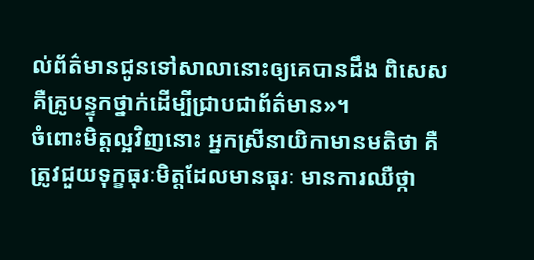ល់ព័ត៌មានជូនទៅសាលានោះឲ្យគេបានដឹង ពិសេសគឺគ្រូបន្ទុកថ្នាក់ដើម្បីជ្រាបជាព័ត៌មាន»។
ចំពោះមិត្តល្អវិញនោះ អ្នកស្រីនាយិកាមានមតិថា គឺត្រូវជួយទុក្ខធុរៈមិត្តដែលមានធុរៈ មានការឈឺថ្កា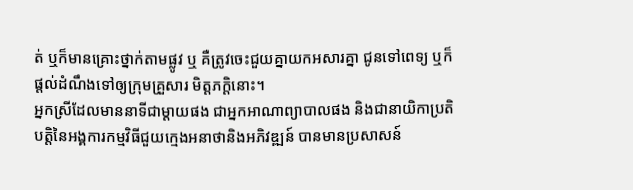ត់ ឬក៏មានគ្រោះថ្នាក់តាមផ្លូវ ឬ គឺត្រូវចេះជួយគ្នាយកអសារគ្នា ជូនទៅពេទ្យ ឬក៏ផ្តល់ដំណឹងទៅឲ្យក្រុមគ្រួសារ មិត្តភក្តិនោះ។
អ្នកស្រីដែលមាននាទីជាម្តាយផង ជាអ្នកអាណាព្យាបាលផង និងជានាយិកាប្រតិបត្តិនៃអង្គការកម្មវិធីជួយក្មេងអនាថានិងអភិវឌ្ឍន៍ បានមានប្រសាសន៍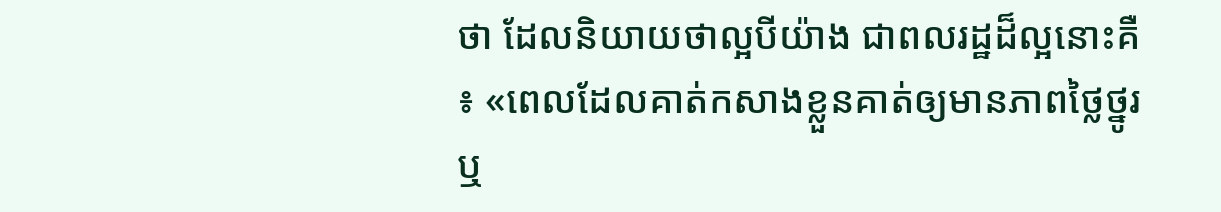ថា ដែលនិយាយថាល្អបីយ៉ាង ជាពលរដ្ឋដ៏ល្អនោះគឺ ៖ «ពេលដែលគាត់កសាងខ្លួនគាត់ឲ្យមានភាពថ្លៃថ្នូរ ឬ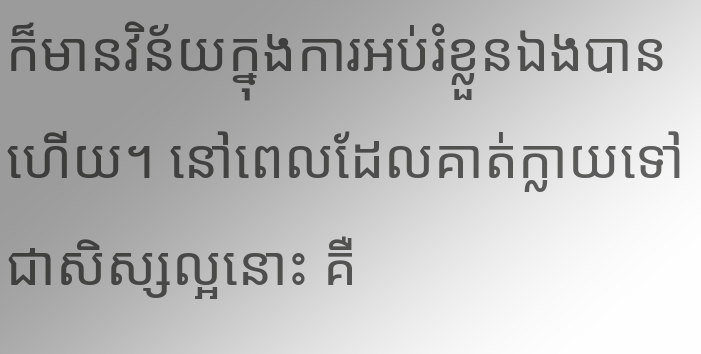ក៏មានវិន័យក្នុងការអប់រំខ្លួនឯងបានហើយ។ នៅពេលដែលគាត់ក្លាយទៅជាសិស្សល្អនោះ គឺ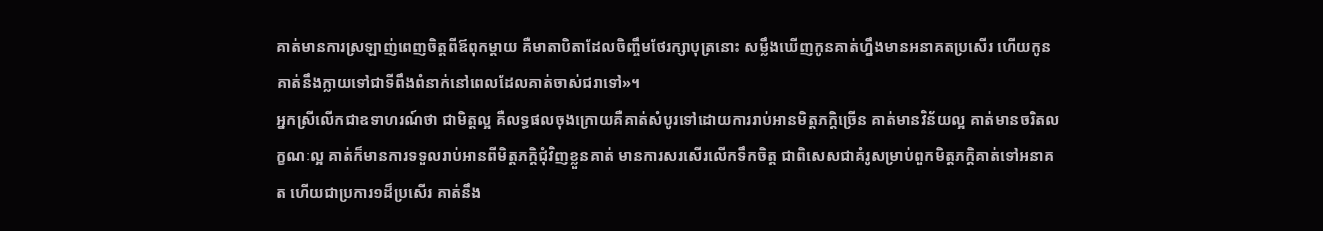គាត់មានការស្រឡាញ់ពេញចិត្តពីឪពុកម្តាយ គឺមាតាបិតាដែលចិញ្ចឹមថែរក្សាបុត្រនោះ សម្លឹងឃើញកូនគាត់ហ្នឹងមានអនាគតប្រសើរ ហើយកូនគាត់នឹងក្លាយទៅជាទីពឹងពំនាក់នៅពេលដែលគាត់ចាស់ជរាទៅ»។
អ្នកស្រីលើកជាឧទាហរណ៍ថា ជាមិត្តល្អ គឺលទ្ធផលចុងក្រោយគឺគាត់សំបូរទៅដោយការរាប់អានមិត្តភក្តិច្រើន គាត់មានវិន័យល្អ គាត់មានចរិតលក្ខណៈល្អ គាត់ក៏មានការទទួលរាប់អានពីមិត្តភក្តិជុំវិញខ្លួនគាត់ មានការសរសើរលើកទឹកចិត្ត ជាពិសេសជាគំរូសម្រាប់ពួកមិត្តភក្តិគាត់ទៅអនាគត ហើយជាប្រការ១ដ៏ប្រសើរ គាត់នឹង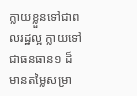ក្លាយខ្លួនទៅជាពលរដ្ឋល្អ ក្លាយទៅជាធនធាន១ ដ៏មានតម្លៃសម្រា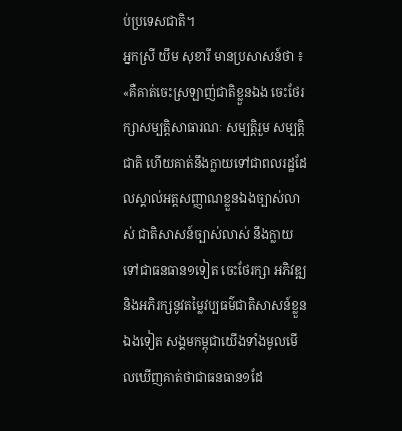ប់ប្រទេសជាតិ។
អ្នកស្រី យឹម សុខារី មានប្រសាសន៍ថា ៖ «គឺគាត់ចេះស្រឡាញ់ជាតិខ្លួនឯង ចេះថែរក្សាសម្បត្តិសាធារណៈ សម្បត្តិរួម សម្បត្តិជាតិ ហើយគាត់នឹងក្លាយទៅជាពលរដ្ឋដែលស្គាល់អត្តសញ្ញាណខ្លួនឯងច្បាស់លាស់ ជាតិសាសន៍ច្បាស់លាស់ នឹងក្លាយទៅជាធនធាន១ទៀត ចេះថែរក្សា អភិវឌ្ឍ និងអភិរក្សនូវតម្លៃវប្បធម៌ជាតិសាសន៍ខ្លួនឯងទៀត សង្គមកម្ពុជាយើងទាំងមូលមើលឃើញគាត់ថាជាធនធាន១ដែ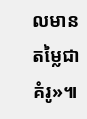លមានតម្លៃជាគំរូ»៕